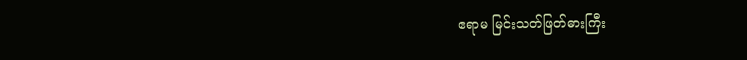ဧရာမ မြင်းသတ်ဖြတ်ဓားကြီး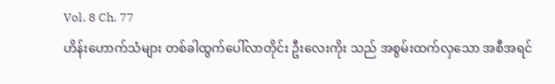Vol. 8 Ch. 77
ဟိန်းဟောက်သံများ တစ်ခါထွက်ပေါ်လာတိုင်း ဦးလေးကိုး သည် အစွမ်းထက်လှသော အစီအရင်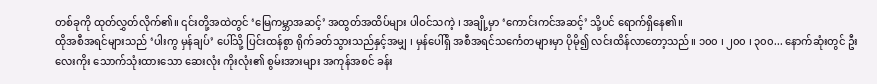တစ်ခုကို ထုတ်လွှတ်လိုက်၏။ ၎င်းတို့အထဲတွင် ‘မြေကမ္ဘာအဆင့်’ အထွတ်အထိပ်များ ပါဝင်သကဲ့ ၊ အချို့မှာ ‘ကောင်းကင်အဆင့်’ သို့ပင် ရောက်ရှိနေ၏။
ထိုအစီအရင်များသည် ‘ပါးကွ မှန်ချပ်’ ပေါ်သို့ ပြင်းထန်စွာ ရိုက်ခတ်သွားသည်နှင့်အမျှ ၊ မှန်ပေါ်ရှိ အစီအရင်သင်္ကေတများမှာ ပိုမို၍ လင်းထိန်လာတော့သည်။ ၁၀၀ ၊ ၂၀၀ ၊ ၃၀၀... နောက်ဆုံးတွင် ဦးလေးကိုး သောက်သုံးထားသော ဆေးလုံး ကိုးလုံး၏ စွမ်းအားများ အကုန်အစင် ခန်း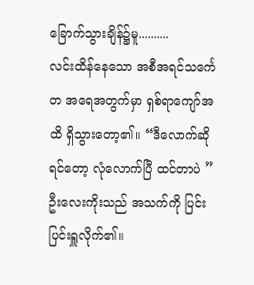ခြောက်သွားချိန်၌မူ..........
လင်းထိန်နေသော အစီအရင်သင်္ကေတ အရေအတွက်မှာ ရှစ်ရာကျော်အထိ ရှိသွားတော့၏။ “ဒီလောက်ဆိုရင်တော့ လုံလောက်ပြီ ထင်တာပဲ ”
ဦးလေးကိုးသည် အသက်ကို ပြင်းပြင်းရှူလိုက်၏။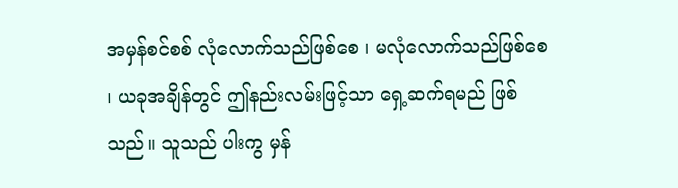အမှန်စင်စစ် လုံလောက်သည်ဖြစ်စေ ၊ မလုံလောက်သည်ဖြစ်စေ ၊ ယခုအချိန်တွင် ဤနည်းလမ်းဖြင့်သာ ရှေ့ဆက်ရမည် ဖြစ်သည်။ သူသည် ပါးကွ မှန်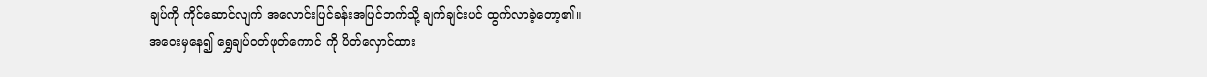ချပ်ကို ကိုင်ဆောင်လျက် အလောင်းပြင်ခန်းအပြင်ဘက်သို့ ချက်ချင်းပင် ထွက်လာခဲ့တော့၏။
အဝေးမှနေ၍ ရွှေချပ်ဝတ်ဖုတ်ကောင် ကို ပိတ်လှောင်ထား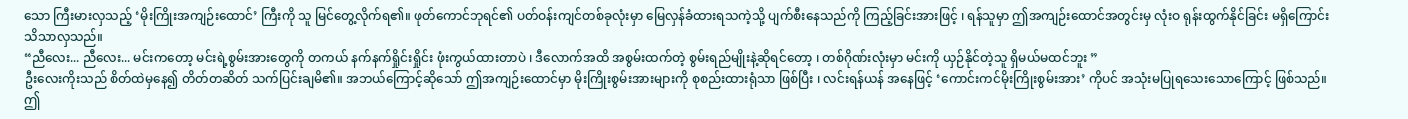သော ကြီးမားလှသည့် ‘မိုးကြိုးအကျဉ်းထောင်’ ကြီးကို သူ မြင်တွေ့လိုက်ရ၏။ ဖုတ်ကောင်ဘုရင်၏ ပတ်ဝန်းကျင်တစ်ခုလုံးမှာ မြေလှန်ခံထားရသကဲ့သို့ ပျက်စီးနေသည်ကို ကြည့်ခြင်းအားဖြင့် ၊ ရန်သူမှာ ဤအကျဉ်းထောင်အတွင်းမှ လုံးဝ ရုန်းထွက်နိုင်ခြင်း မရှိကြောင်း သိသာလှသည်။
“ညီလေး... ညီလေး... မင်းကတော့ မင်းရဲ့စွမ်းအားတွေကို တကယ် နက်နက်ရှိုင်းရှိုင်း ဖုံးကွယ်ထားတာပဲ ၊ ဒီလောက်အထိ အစွမ်းထက်တဲ့ စွမ်းရည်မျိုးနဲ့ဆိုရင်တော့ ၊ တစ်ဂိုဏ်းလုံးမှာ မင်းကို ယှဉ်နိုင်တဲ့သူ ရှိမယ်မထင်ဘူး ”
ဦးလေးကိုးသည် စိတ်ထဲမှနေ၍ တိတ်တဆိတ် သက်ပြင်းချမိ၏။ အဘယ်ကြောင့်ဆိုသော် ဤအကျဉ်းထောင်မှာ မိုးကြိုးစွမ်းအားများကို စုစည်းထားရုံသာ ဖြစ်ပြီး ၊ လင်းရန်ယန် အနေဖြင့် ‘ကောင်းကင်မိုးကြိုးစွမ်းအား’ ကိုပင် အသုံးမပြုရသေးသောကြောင့် ဖြစ်သည်။
ဤ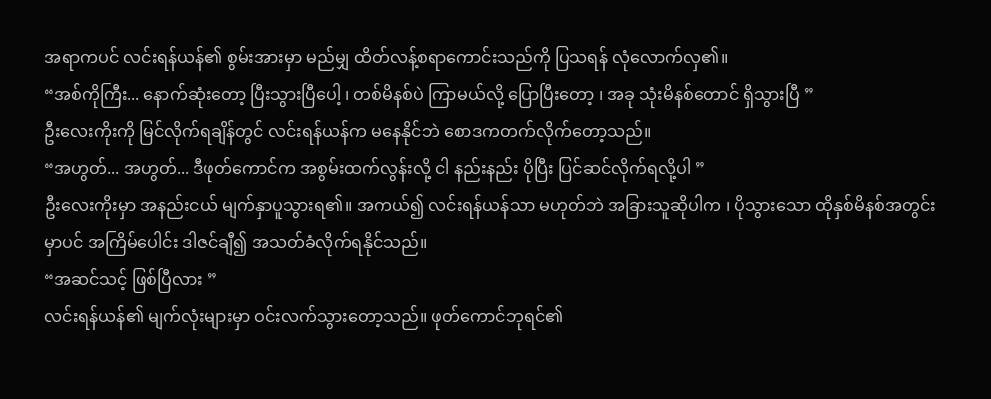အရာကပင် လင်းရန်ယန်၏ စွမ်းအားမှာ မည်မျှ ထိတ်လန့်စရာကောင်းသည်ကို ပြသရန် လုံလောက်လှ၏။
“အစ်ကိုကြီး... နောက်ဆုံးတော့ ပြီးသွားပြီပေါ့ ၊ တစ်မိနစ်ပဲ ကြာမယ်လို့ ပြောပြီးတော့ ၊ အခု သုံးမိနစ်တောင် ရှိသွားပြီ ”
ဦးလေးကိုးကို မြင်လိုက်ရချိန်တွင် လင်းရန်ယန်က မနေနိုင်ဘဲ စောဒကတက်လိုက်တော့သည်။
“အဟွတ်... အဟွတ်... ဒီဖုတ်ကောင်က အစွမ်းထက်လွန်းလို့ ငါ နည်းနည်း ပိုပြီး ပြင်ဆင်လိုက်ရလို့ပါ ”
ဦးလေးကိုးမှာ အနည်းငယ် မျက်နှာပူသွားရ၏။ အကယ်၍ လင်းရန်ယန်သာ မဟုတ်ဘဲ အခြားသူဆိုပါက ၊ ပိုသွားသော ထိုနှစ်မိနစ်အတွင်းမှာပင် အကြိမ်ပေါင်း ဒါဇင်ချီ၍ အသတ်ခံလိုက်ရနိုင်သည်။
“အဆင်သင့် ဖြစ်ပြီလား ”
လင်းရန်ယန်၏ မျက်လုံးများမှာ ဝင်းလက်သွားတော့သည်။ ဖုတ်ကောင်ဘုရင်၏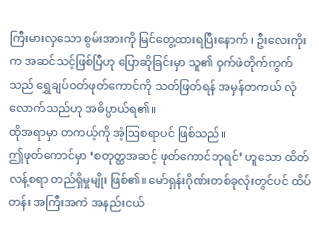ကြီးမားလှသော စွမ်းအားကို မြင်တွေ့ထားရပြီးနောက် ၊ ဦးလေးကိုးက အဆင်သင့်ဖြစ်ပြီဟု ပြောဆိုခြင်းမှာ သူ၏ ဝှက်ဖဲတိုက်ကွက်သည် ရွှေချပ်ဝတ်ဖုတ်ကောင်ကို သတ်ဖြတ်ရန် အမှန်တကယ် လုံလောက်သည်ဟု အဓိပ္ပာယ်ရ၏။
ထိုအရာမှာ တကယ့်ကို အံ့ဩစရာပင် ဖြစ်သည်။
ဤဖုတ်ကောင်မှာ ‘စတုတ္ထအဆင့် ဖုတ်ကောင်ဘုရင်’ ဟူသော ထိတ်လန့်စရာ တည်ရှိမှုမျိုး ဖြစ်၏။ မော်ရှန်းဂိုဏ်းတစ်ခုလုံးတွင်ပင် ထိပ်တန်း အကြီးအကဲ အနည်းငယ်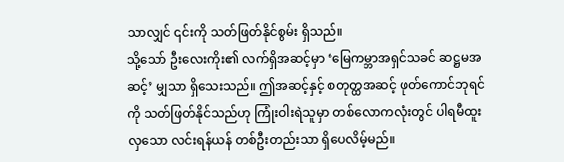သာလျှင် ၎င်းကို သတ်ဖြတ်နိုင်စွမ်း ရှိသည်။
သို့သော် ဦးလေးကိုး၏ လက်ရှိအဆင့်မှာ ‘မြေကမ္ဘာအရှင်သခင် ဆဋ္ဌမအဆင့်’ မျှသာ ရှိသေးသည်။ ဤအဆင့်နှင့် စတုတ္ထအဆင့် ဖုတ်ကောင်ဘုရင်ကို သတ်ဖြတ်နိုင်သည်ဟု ကြုံးဝါးရဲသူမှာ တစ်လောကလုံးတွင် ပါရမီထူးလှသော လင်းရန်ယန် တစ်ဦးတည်းသာ ရှိပေလိမ့်မည်။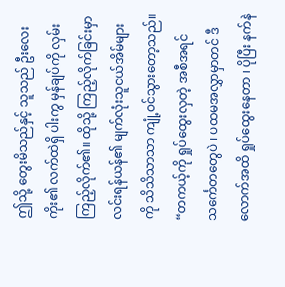ဤသို့ တွေးမိသည်နှင့် သူသည် ဦးလေးကိုး၏ လက်ထဲရှိ ပါးကွ မှန်ချပ်ကို လှမ်းကြည့်လိုက်၏။ ထိုသို့ ကြည့်လိုက်ခြင်းမှာ လင်းရန်ယန်၏ မျက်လုံးသူငယ်အိမ်များကို သိသိသာသာ ကျုံ့ဝင်သွားတော့သည်။
“တကယ့်ကို ရှုပ်ထွေးလှတဲ့ အစီအရင်သင်္ကေတတွေပဲ ၊ ပထမအလွှာမှာတင် ဒီလောက်အထိ ရှုပ်ထွေးနေတာ ၊ ပိုပြီး နက်နဲ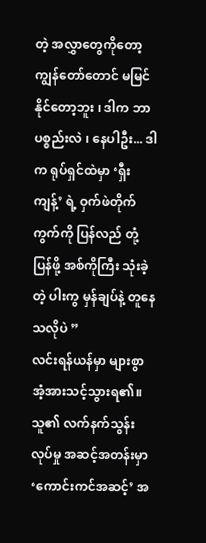တဲ့ အလွှာတွေကိုတော့ ကျွန်တော်တောင် မမြင်နိုင်တော့ဘူး ၊ ဒါက ဘာပစ္စည်းလဲ ၊ နေပါဦး... ဒါက ရုပ်ရှင်ထဲမှာ ‘ရှီးကျန့်’ ရဲ့ ဝှက်ဖဲတိုက်ကွက်ကို ပြန်လည် တုံ့ပြန်ဖို့ အစ်ကိုကြီး သုံးခဲ့တဲ့ ပါးကွ မှန်ချပ်နဲ့ တူနေသလိုပဲ ”
လင်းရန်ယန်မှာ များစွာ အံ့အားသင့်သွားရ၏။ သူ၏ လက်နက်သွန်းလုပ်မှု အဆင့်အတန်းမှာ ‘ကောင်းကင်အဆင့်’ အ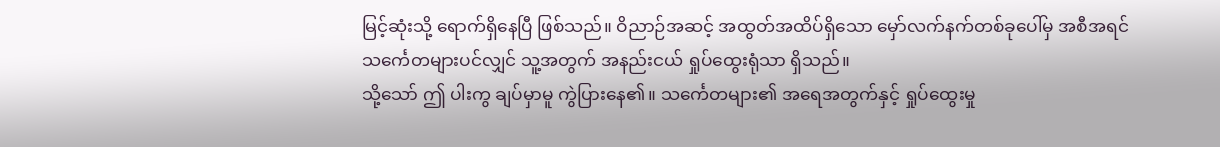မြင့်ဆုံးသို့ ရောက်ရှိနေပြီ ဖြစ်သည်။ ဝိညာဉ်အဆင့် အထွတ်အထိပ်ရှိသော မှော်လက်နက်တစ်ခုပေါ်မှ အစီအရင်သင်္ကေတများပင်လျှင် သူ့အတွက် အနည်းငယ် ရှုပ်ထွေးရုံသာ ရှိသည်။
သို့သော် ဤ ပါးကွ ချပ်မှာမူ ကွဲပြားနေ၏။ သင်္ကေတများ၏ အရေအတွက်နှင့် ရှုပ်ထွေးမှု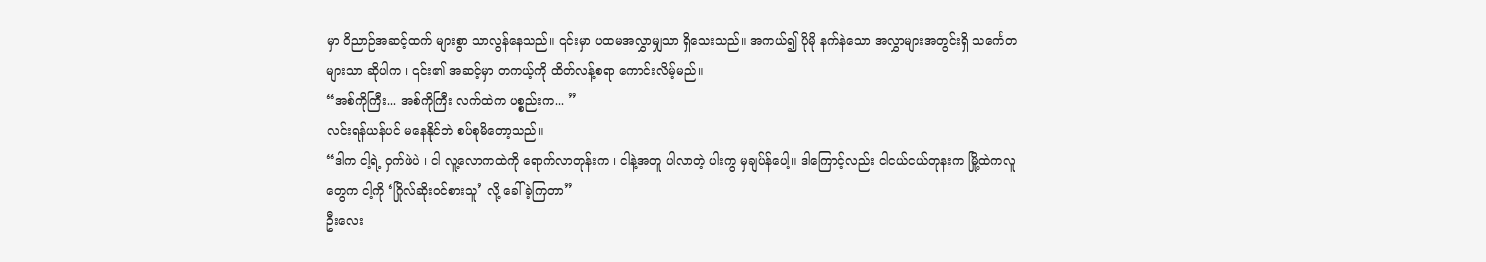မှာ ဝိညာဉ်အဆင့်ထက် များစွာ သာလွန်နေသည်။ ၎င်းမှာ ပထမအလွှာမျှသာ ရှိသေးသည်။ အကယ်၍ ပိုမို နက်နဲသော အလွှာများအတွင်းရှိ သင်္ကေတများသာ ဆိုပါက ၊ ၎င်း၏ အဆင့်မှာ တကယ့်ကို ထိတ်လန့်စရာ ကောင်းလိမ့်မည်။
“အစ်ကိုကြီး... အစ်ကိုကြီး လက်ထဲက ပစ္စည်းက... ”
လင်းရန်ယန်ပင် မနေနိုင်ဘဲ စပ်စုမိတော့သည်။
“ဒါက ငါ့ရဲ့ ဝှက်ဖဲပဲ ၊ ငါ လူ့လောကထဲကို ရောက်လာတုန်းက ၊ ငါနဲ့အတူ ပါလာတဲ့ ပါးကွ မှချပ်န်ပေါ့။ ဒါကြောင့်လည်း ငါငယ်ငယ်တုနးက မြို့ထဲကလူတွေက ငါ့ကို ‘ဂြိုလ်ဆိုးဝင်စားသူ’ လို့ ခေါ်ခဲ့ကြတာ”
ဦးလေး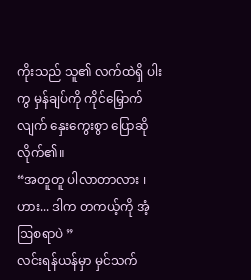ကိုးသည် သူ၏ လက်ထဲရှိ ပါးကွ မှန်ချပ်ကို ကိုင်မြှောက်လျက် နှေးကွေးစွာ ပြောဆိုလိုက်၏။
“အတူတူ ပါလာတာလား ၊ ဟား... ဒါက တကယ့်ကို အံ့ဩစရာပဲ ”
လင်းရန်ယန်မှာ မှင်သက်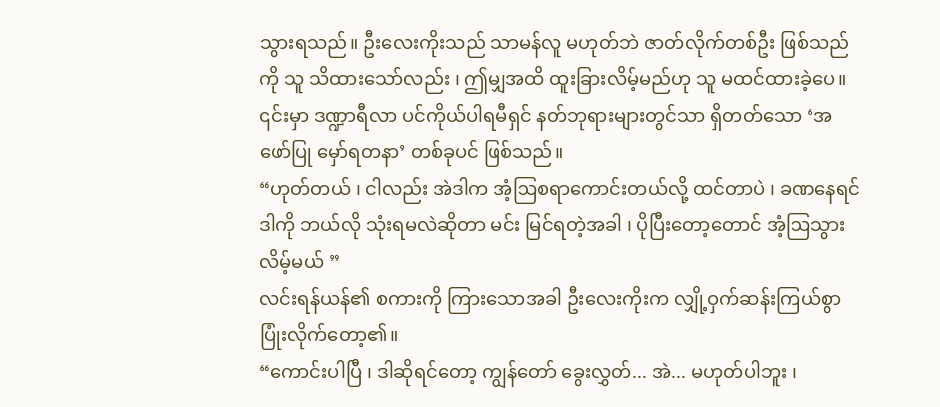သွားရသည်။ ဦးလေးကိုးသည် သာမန်လူ မဟုတ်ဘဲ ဇာတ်လိုက်တစ်ဦး ဖြစ်သည်ကို သူ သိထားသော်လည်း ၊ ဤမျှအထိ ထူးခြားလိမ့်မည်ဟု သူ မထင်ထားခဲ့ပေ။ ၎င်းမှာ ဒဏ္ဍာရီလာ ပင်ကိုယ်ပါရမီရှင် နတ်ဘုရားများတွင်သာ ရှိတတ်သော ‘အဖော်ပြု မှော်ရတနာ’ တစ်ခုပင် ဖြစ်သည်။
“ဟုတ်တယ် ၊ ငါလည်း အဲဒါက အံ့ဩစရာကောင်းတယ်လို့ ထင်တာပဲ ၊ ခဏနေရင် ဒါကို ဘယ်လို သုံးရမလဲဆိုတာ မင်း မြင်ရတဲ့အခါ ၊ ပိုပြီးတော့တောင် အံ့ဩသွားလိမ့်မယ် ”
လင်းရန်ယန်၏ စကားကို ကြားသောအခါ ဦးလေးကိုးက လျှို့ဝှက်ဆန်းကြယ်စွာ ပြုံးလိုက်တော့၏။
“ကောင်းပါပြီ ၊ ဒါဆိုရင်တော့ ကျွန်တော် ခွေးလွှတ်... အဲ... မဟုတ်ပါဘူး ၊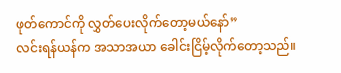ဖုတ်ကောင်ကို လွှတ်ပေးလိုက်တော့မယ်နော်”
လင်းရန်ယန်က အသာအယာ ခေါင်းငြိမ့်လိုက်တော့သည်။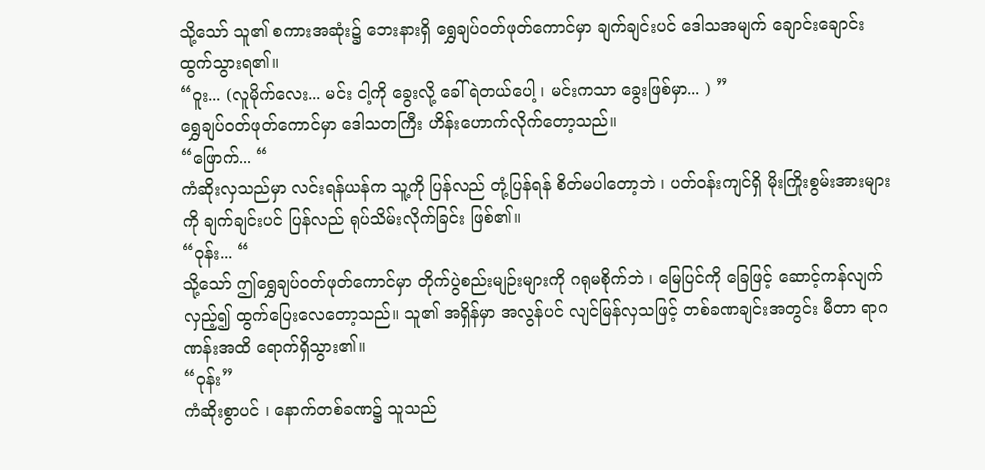သို့သော် သူ၏ စကားအဆုံး၌ ဘေးနားရှိ ရွှေချပ်ဝတ်ဖုတ်ကောင်မှာ ချက်ချင်းပင် ဒေါသအမျက် ချောင်းချောင်းထွက်သွားရ၏။
“ဝူး... (လူမိုက်လေး... မင်း ငါ့ကို ခွေးလို့ ခေါ်ရဲတယ်ပေါ့ ၊ မင်းကသာ ခွေးဖြစ်မှာ... ) ”
ရွှေချပ်ဝတ်ဖုတ်ကောင်မှာ ဒေါသတကြီး ဟိန်းဟောက်လိုက်တော့သည်။
“ဖြောက်... “
ကံဆိုးလှသည်မှာ လင်းရန်ယန်က သူ့ကို ပြန်လည် တုံ့ပြန်ရန် စိတ်မပါတော့ဘဲ ၊ ပတ်ဝန်းကျင်ရှိ မိုးကြိုးစွမ်းအားများကို ချက်ချင်းပင် ပြန်လည် ရုပ်သိမ်းလိုက်ခြင်း ဖြစ်၏။
“ဝုန်း... “
သို့သော် ဤရွှေချပ်ဝတ်ဖုတ်ကောင်မှာ တိုက်ပွဲစည်းမျဉ်းများကို ဂရုမစိုက်ဘဲ ၊ မြေပြင်ကို ခြေဖြင့် ဆောင့်ကန်လျက် လှည့်၍ ထွက်ပြေးလေတော့သည်။ သူ၏ အရှိန်မှာ အလွန်ပင် လျင်မြန်လှသဖြင့် တစ်ခဏချင်းအတွင်း မီတာ ရာဂဏန်းအထိ ရောက်ရှိသွား၏။
“ဝုန်း”
ကံဆိုးစွာပင် ၊ နောက်တစ်ခဏ၌ သူသည်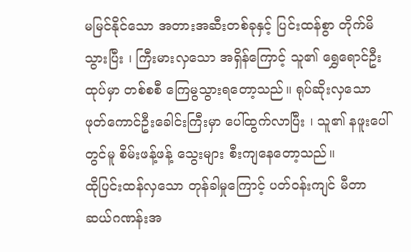မမြင်နိုင်သော အတားအဆီးတစ်ခုနှင့် ပြင်းထန်စွာ တိုက်မိသွားပြီး ၊ ကြီးမားလှသော အရှိန်ကြောင့် သူ၏ ရွှေရောင်ဦးထုပ်မှာ တစ်စစီ ကြေမွသွားရတော့သည်။ ရုပ်ဆိုးလှသော ဖုတ်ကောင်ဦးခေါင်းကြီးမှာ ပေါ်ထွက်လာပြီး ၊ သူ၏ နဖူးပေါ်တွင်မူ စိမ်းဖန့်ဖန့် သွေးများ စီးကျနေတော့သည်။
ထိုပြင်းထန်လှသော တုန်ခါမှုကြောင့် ပတ်ဝန်းကျင် မီတာ ဆယ်ဂဏန်းအ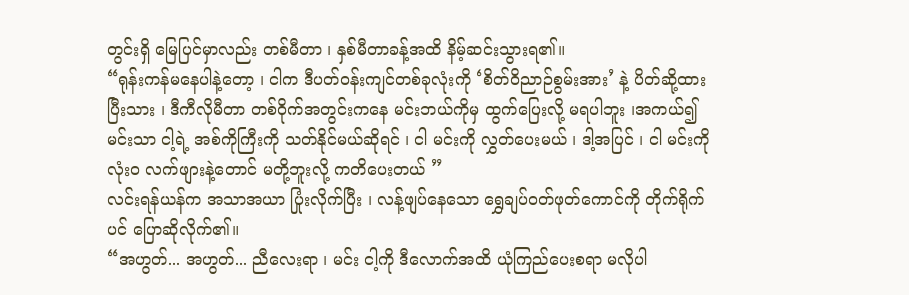တွင်းရှိ မြေပြင်မှာလည်း တစ်မီတာ ၊ နှစ်မီတာခန့်အထိ နိမ့်ဆင်းသွားရ၏။
“ရုန်းကန်မနေပါနဲ့တော့ ၊ ငါက ဒီပတ်ဝန်းကျင်တစ်ခုလုံးကို ‘စိတ်ဝိညာဉ်စွမ်းအား’ နဲ့ ပိတ်ဆို့ထားပြီးသား ၊ ဒီကီလိုမီတာ တစ်ဝိုက်အတွင်းကနေ မင်းဘယ်ကိုမှ ထွက်ပြေးလို့ မရပါဘူး ၊အကယ်၍ မင်းသာ ငါ့ရဲ့ အစ်ကိုကြီးကို သတ်နိုင်မယ်ဆိုရင် ၊ ငါ မင်းကို လွှတ်ပေးမယ် ၊ ဒါ့အပြင် ၊ ငါ မင်းကို လုံးဝ လက်ဖျားနဲ့တောင် မတို့ဘူးလို့ ကတိပေးတယ် ”
လင်းရန်ယန်က အသာအယာ ပြုံးလိုက်ပြီး ၊ လန့်ဖျပ်နေသော ရွှေချပ်ဝတ်ဖုတ်ကောင်ကို တိုက်ရိုက်ပင် ပြောဆိုလိုက်၏။
“အဟွတ်... အဟွတ်... ညီလေးရာ ၊ မင်း ငါ့ကို ဒီလောက်အထိ ယုံကြည်ပေးစရာ မလိုပါ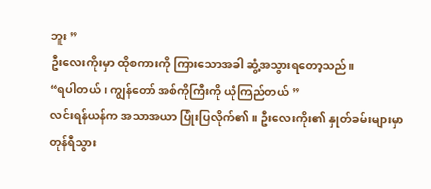ဘူး ”
ဦးလေးကိုးမှာ ထိုစကားကို ကြားသောအခါ ဆွံ့အသွားရတော့သည်။
“ရပါတယ် ၊ ကျွန်တော် အစ်ကိုကြီးကို ယုံကြည်တယ် ”
လင်းရန်ယန်က အသာအယာ ပြုံးပြလိုက်၏။ ဦးလေးကိုး၏ နှုတ်ခမ်းများမှာ တုန်ရီသွား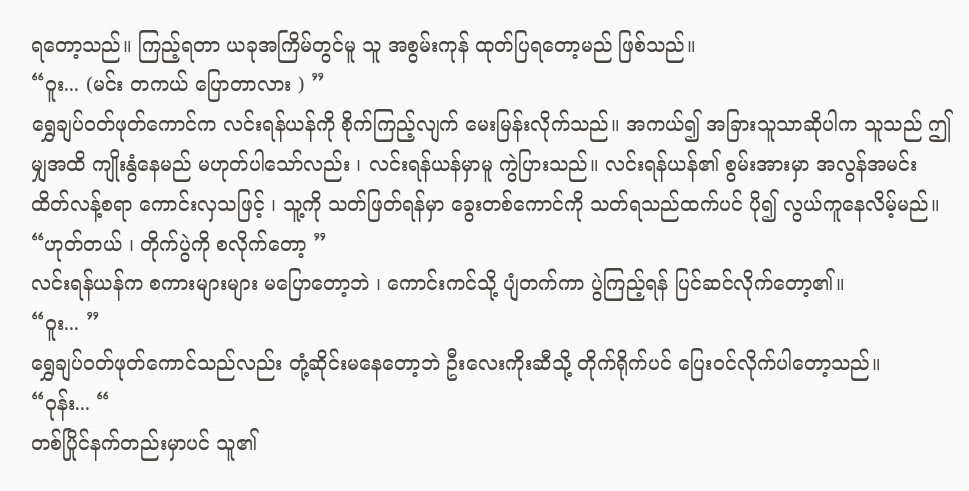ရတော့သည်။ ကြည့်ရတာ ယခုအကြိမ်တွင်မူ သူ အစွမ်းကုန် ထုတ်ပြရတော့မည် ဖြစ်သည်။
“ဝူး... (မင်း တကယ် ပြောတာလား ) ”
ရွှေချပ်ဝတ်ဖုတ်ကောင်က လင်းရန်ယန်ကို စိုက်ကြည့်လျက် မေးမြန်းလိုက်သည်။ အကယ်၍ အခြားသူသာဆိုပါက သူသည် ဤမျှအထိ ကျိုးနွံနေမည် မဟုတ်ပါသော်လည်း ၊ လင်းရန်ယန်မှာမူ ကွဲပြားသည်။ လင်းရန်ယန်၏ စွမ်းအားမှာ အလွန်အမင်း ထိတ်လန့်စရာ ကောင်းလှသဖြင့် ၊ သူ့ကို သတ်ဖြတ်ရန်မှာ ခွေးတစ်ကောင်ကို သတ်ရသည်ထက်ပင် ပို၍ လွယ်ကူနေလိမ့်မည်။
“ဟုတ်တယ် ၊ တိုက်ပွဲကို စလိုက်တော့ ”
လင်းရန်ယန်က စကားများများ မပြောတော့ဘဲ ၊ ကောင်းကင်သို့ ပျံတက်ကာ ပွဲကြည့်ရန် ပြင်ဆင်လိုက်တော့၏။
“ဝူး... ”
ရွှေချပ်ဝတ်ဖုတ်ကောင်သည်လည်း တုံ့ဆိုင်းမနေတော့ဘဲ ဦးလေးကိုးဆီသို့ တိုက်ရိုက်ပင် ပြေးဝင်လိုက်ပါတော့သည်။
“ဝုန်း... “
တစ်ပြိုင်နက်တည်းမှာပင် သူ၏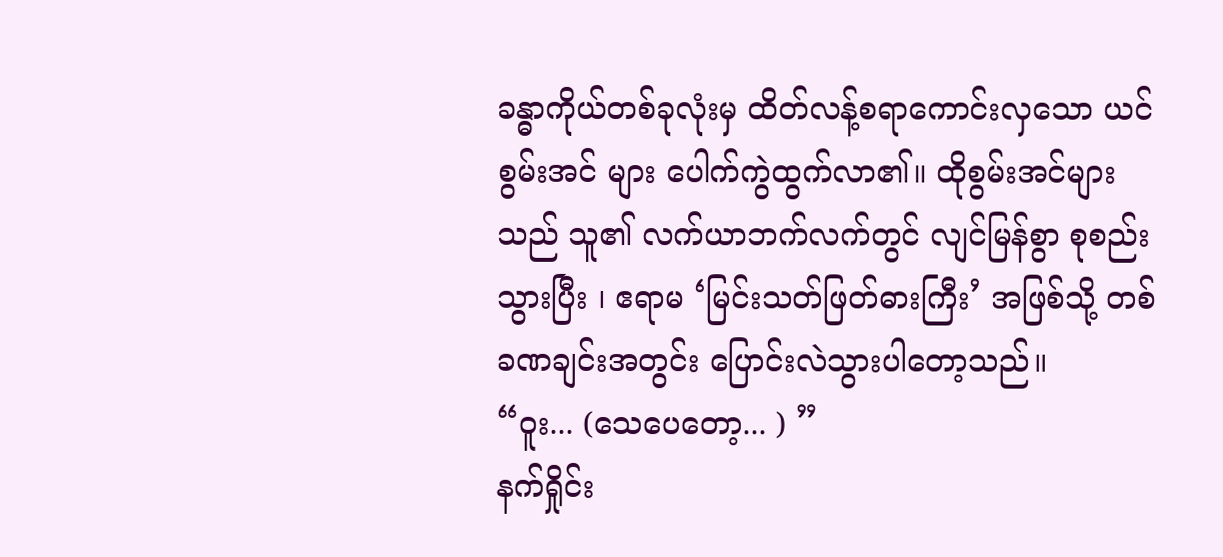ခန္ဓာကိုယ်တစ်ခုလုံးမှ ထိတ်လန့်စရာကောင်းလှသော ယင်စွမ်းအင် များ ပေါက်ကွဲထွက်လာ၏။ ထိုစွမ်းအင်များသည် သူ၏ လက်ယာဘက်လက်တွင် လျင်မြန်စွာ စုစည်းသွားပြီး ၊ ဧရာမ ‘မြင်းသတ်ဖြတ်ဓားကြီး’ အဖြစ်သို့ တစ်ခဏချင်းအတွင်း ပြောင်းလဲသွားပါတော့သည်။
“ဝူး... (သေပေတော့... ) ”
နက်ရှိုင်း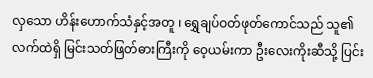လှသော ဟိန်းဟောက်သံနှင့်အတူ ၊ ရွှေချပ်ဝတ်ဖုတ်ကောင်သည် သူ၏ လက်ထဲရှိ မြင်းသတ်ဖြတ်ဓားကြီးကို ဝေ့ယမ်းကာ ဦးလေးကိုးဆီသို့ ပြင်း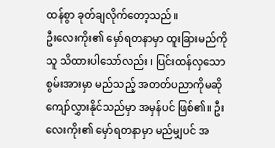ထန်စွာ ခုတ်ချလိုက်တော့သည်။
ဦးလေးကိုး၏ မှော်ရတနာမှာ ထူးခြားမည်ကို သူ သိထားပါသော်လည်း ၊ ပြင်းထန်လှသော စွမ်းအားမှာ မည်သည့် အတတ်ပညာကိုမဆို ကျော်လွှားနိုင်သည်မှာ အမှန်ပင် ဖြစ်၏။ ဦးလေးကိုး၏ မှော်ရတနာမှာ မည်မျှပင် အ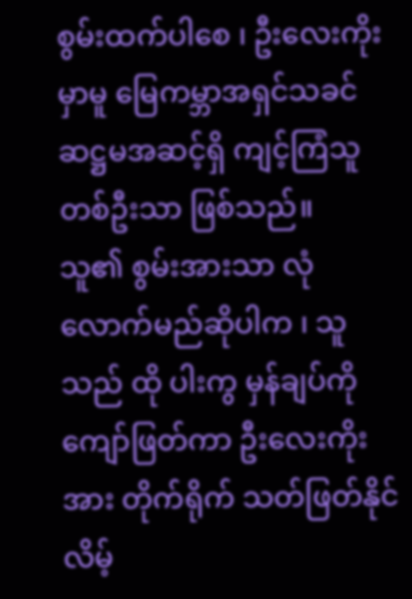စွမ်းထက်ပါစေ ၊ ဦးလေးကိုးမှာမူ မြေကမ္ဘာအရှင်သခင် ဆဋ္ဌမအဆင့်ရှိ ကျင့်ကြံသူတစ်ဦးသာ ဖြစ်သည်။
သူ၏ စွမ်းအားသာ လုံလောက်မည်ဆိုပါက ၊ သူသည် ထို ပါးကွ မှန်ချပ်ကို ကျော်ဖြတ်ကာ ဦးလေးကိုးအား တိုက်ရိုက် သတ်ဖြတ်နိုင်လိမ့်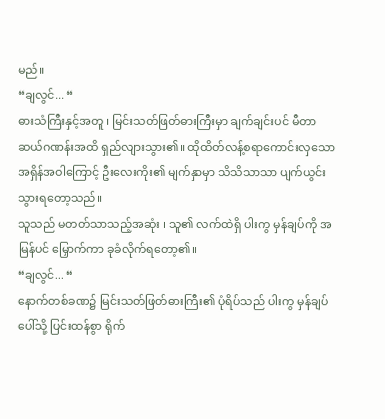မည်။
“ချလွင်... “
ဓားသံကြီးနှင့်အတူ ၊ မြင်းသတ်ဖြတ်ဓားကြီးမှာ ချက်ချင်းပင် မီတာ ဆယ်ဂဏန်းအထိ ရှည်လျားသွား၏။ ထိုထိတ်လန့်စရာကောင်းလှသော အရှိန်အဝါကြောင့် ဦးလေးကိုး၏ မျက်နှာမှာ သိသိသာသာ ပျက်ယွင်းသွားရတော့သည်။
သူသည် မတတ်သာသည့်အဆုံး ၊ သူ၏ လက်ထဲရှိ ပါးကွ မှန်ချပ်ကို အမြန်ပင် မြှောက်ကာ ခုခံလိုက်ရတော့၏။
“ချလွင်... “
နောက်တစ်ခဏ၌ မြင်းသတ်ဖြတ်ဓားကြီး၏ ပုံရိပ်သည် ပါးကွ မှန်ချပ်ပေါ်သို့ ပြင်းထန်စွာ ရိုက်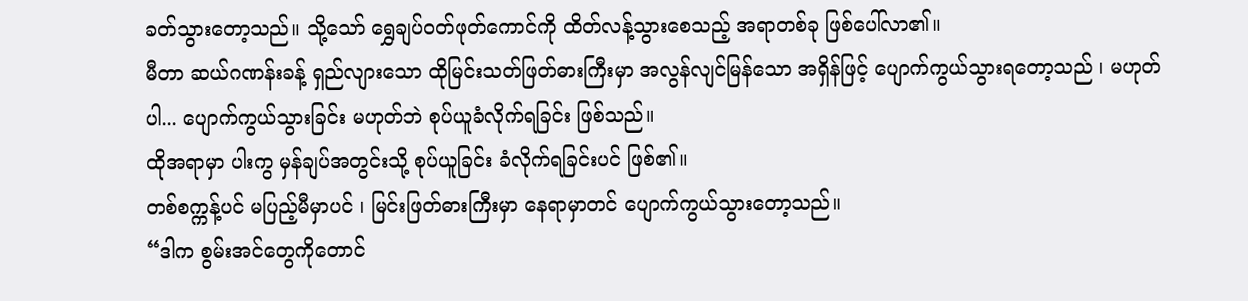ခတ်သွားတော့သည်။ သို့သော် ရွှေချပ်ဝတ်ဖုတ်ကောင်ကို ထိတ်လန့်သွားစေသည့် အရာတစ်ခု ဖြစ်ပေါ်လာ၏။
မီတာ ဆယ်ဂဏန်းခန့် ရှည်လျားသော ထိုမြင်းသတ်ဖြတ်ဓားကြီးမှာ အလွန်လျင်မြန်သော အရှိန်ဖြင့် ပျောက်ကွယ်သွားရတော့သည် ၊ မဟုတ်ပါ... ပျောက်ကွယ်သွားခြင်း မဟုတ်ဘဲ စုပ်ယူခံလိုက်ရခြင်း ဖြစ်သည်။
ထိုအရာမှာ ပါးကွ မှန်ချပ်အတွင်းသို့ စုပ်ယူခြင်း ခံလိုက်ရခြင်းပင် ဖြစ်၏။
တစ်စက္ကန့်ပင် မပြည့်မီမှာပင် ၊ မြင်းဖြတ်ဓားကြီးမှာ နေရာမှာတင် ပျောက်ကွယ်သွားတော့သည်။
“ဒါက စွမ်းအင်တွေကိုတောင်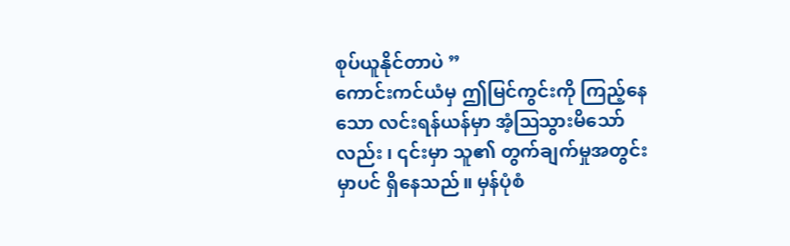စုပ်ယူနိုင်တာပဲ ”
ကောင်းကင်ယံမှ ဤမြင်ကွင်းကို ကြည့်နေသော လင်းရန်ယန်မှာ အံ့ဩသွားမိသော်လည်း ၊ ၎င်းမှာ သူ၏ တွက်ချက်မှုအတွင်းမှာပင် ရှိနေသည်။ မှန်ပုံစံ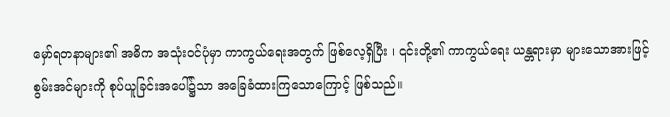မှော်ရတနာများ၏ အဓိက အသုံးဝင်ပုံမှာ ကာကွယ်ရေးအတွက် ဖြစ်လေ့ရှိပြီး ၊ ၎င်းတို့၏ ကာကွယ်ရေး ယန္တရားမှာ များသောအားဖြင့် စွမ်းအင်များကို စုပ်ယူခြင်းအပေါ်၌သာ အခြေခံထားကြသောကြောင့် ဖြစ်သည်။